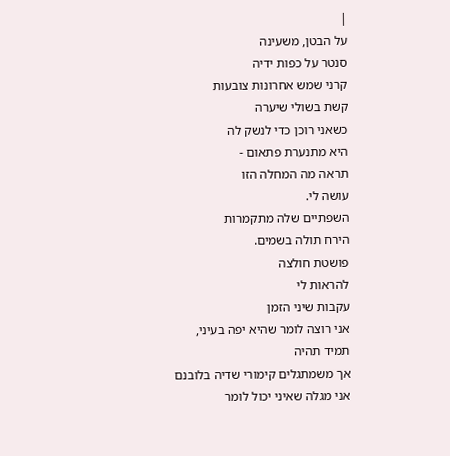|
על הבטן, משעינה
סנטר על כפות ידיה
קרני שמש אחרונות צובעות
קשת בשולי שיערה
כשאני רוכן כדי לנשק לה
היא מתנערת פתאום -
תראה מה המחלה הזו
עושה לי.
השפתיים שלה מתקמרות
הירח תולה בשמים.
פושטת חולצה
להראות לי
עקבות שיני הזמן
אני רוצה לומר שהיא יפה בעיני,
תמיד תהיה
אך משמתגלים קימורי שדיה בלובנם
אני מגלה שאיני יכול לומר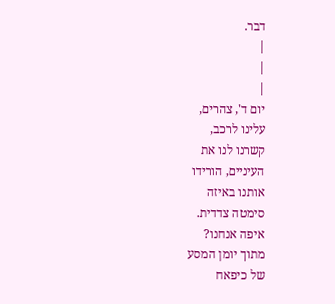דבר.
|
|
|
יום ד', צהרים,
עלינו לרכב,
קשרנו לנו את
העיניים, הורידו
אותנו באיזה
סימטה צדדית.
איפה אנחנו?
מתוך יומן המסע
של כיפאח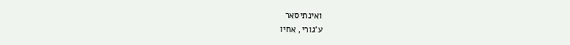ואינתיסאר
ע'גורי, אחיו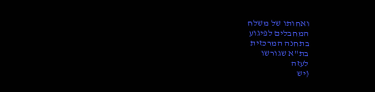ואחותו של משלח
המחבלים לפיגוע
בתחנה המרכזית
בת"א שגורשו
לעזה
(יש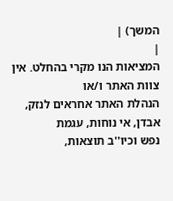המשך) |
|
המציאות הנו מקרי בהחלט. אין צוות האתר ו/או
הנהלת האתר אחראים לנזק, אבדן, אי נוחות, עגמת
נפש וכיו''ב תוצאות,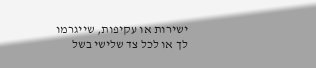ישירות או עקיפות, שייגרמו
לך או לכל צד שלישי בשל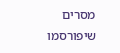מסרים שיפורסמו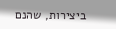ביצירות, שהנם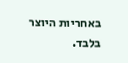באחריות היוצר בלבד.